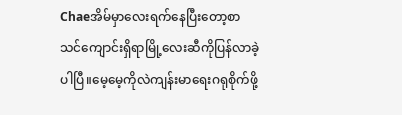Chaeအိမ်မှာလေးရက်နေပြီးတော့စာသင်ကျောင်းရှိရာမြို့လေးဆီကိုပြန်လာခဲ့ပါပြီ။မေ့မေ့ကိုလဲကျန်းမာရေးဂရုစိုက်ဖို့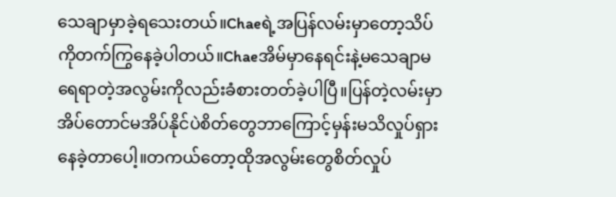သေချာမှာခဲ့ရသေးတယ်။Chaeရဲ့အပြန်လမ်းမှာတော့သိပ်ကိုတက်ကြွနေခဲ့ပါတယ်။Chaeအိမ်မှာနေရင်းနဲ့မသေချာမရေရာတဲ့အလွမ်းကိုလည်းခံစားတတ်ခဲ့ပါပြီ။ပြန်တဲ့လမ်းမှာအိပ်တောင်မအိပ်နိုင်ပဲစိတ်တွေဘာကြောင့်မှန်းမသိလှုပ်ရှားနေခဲ့တာပေါ့။တကယ်တော့ထိုအလွမ်းတွေစိတ်လှုပ်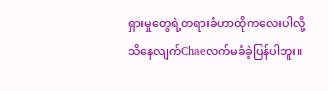ရှားမှုတွေရဲ့တရားခံဟာထိုကလေးပါလို့သိနေလျက်Chaeလက်မခံခဲ့ပြန်ပါဘူး။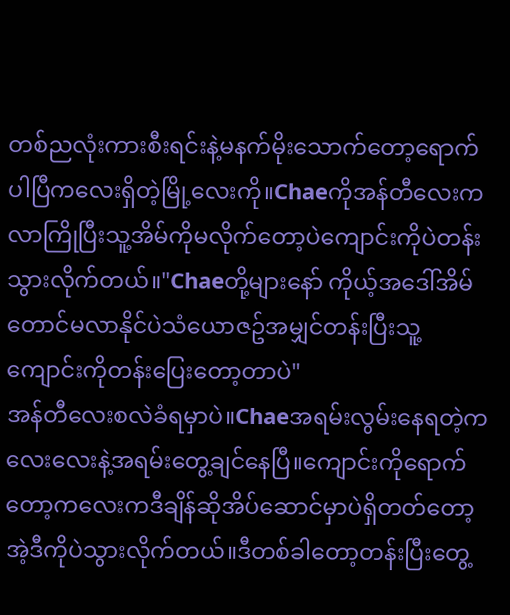တစ်ညလုံးကားစီးရင်းနဲ့မနက်မိုးသောက်တော့ရောက်ပါပြီကလေးရှိတဲ့မြို့လေးကို။Chaeကိုအန်တီလေးကလာကြိုပြီးသူ့အိမ်ကိုမလိုက်တော့ပဲကျောင်းကိုပဲတန်းသွားလိုက်တယ်။"Chaeတို့များနော် ကိုယ့်အဒေါ်အိမ်တောင်မလာနိုင်ပဲသံယောဇဥ်အမျှင်တန်းပြီးသူ့ကျောင်းကိုတန်းပြေးတော့တာပဲ"
အန်တီလေးစလဲခံရမှာပဲ။Chaeအရမ်းလွမ်းနေရတဲ့ကလေးလေးနဲ့အရမ်းတွေ့ချင်နေပြီ။ကျောင်းကိုရောက်တော့ကလေးကဒီချိန်ဆိုအိပ်ဆောင်မှာပဲရှိတတ်တော့အဲ့ဒီကိုပဲသွားလိုက်တယ်။ဒီတစ်ခါတော့တန်းပြီးတွေ့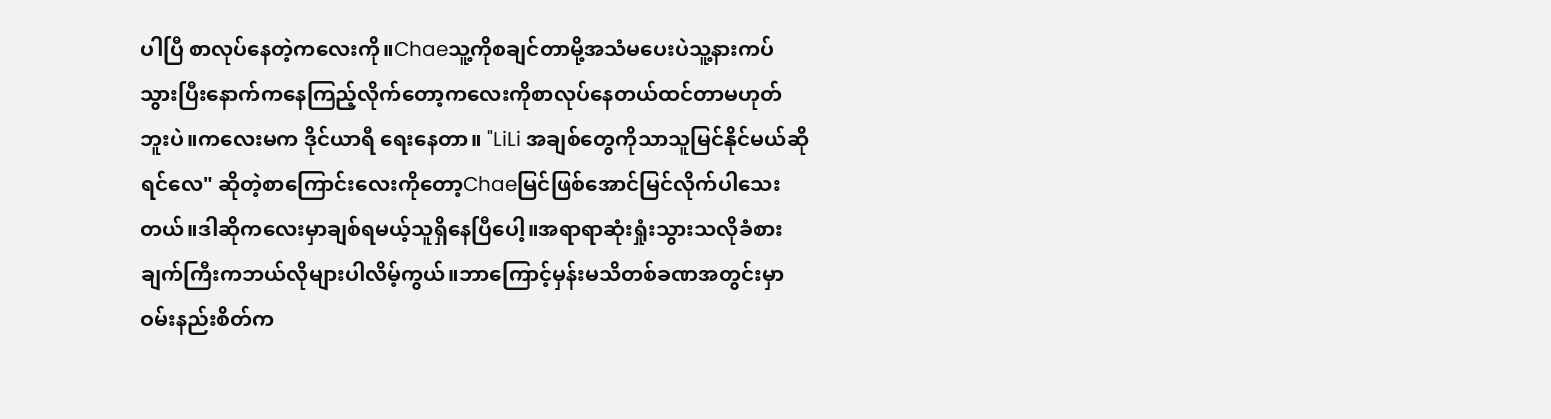ပါပြီ စာလုပ်နေတဲ့ကလေးကို။Chaeသူ့ကိုစချင်တာမို့အသံမပေးပဲသူ့နားကပ်သွားပြီးနောက်ကနေကြည့်လိုက်တော့ကလေးကိုစာလုပ်နေတယ်ထင်တာမဟုတ်ဘူးပဲ။ကလေးမက ဒိုင်ယာရီ ရေးနေတာ။ "LiLi အချစ်တွေကိုသာသူမြင်နိုင်မယ်ဆိုရင်လေ" ဆိုတဲ့စာကြောင်းလေးကိုတော့Chaeမြင်ဖြစ်အောင်မြင်လိုက်ပါသေးတယ်။ဒါဆိုကလေးမှာချစ်ရမယ့်သူရှိနေပြီပေါ့။အရာရာဆုံးရှုံးသွားသလိုခံစားချက်ကြီးကဘယ်လိုများပါလိမ့်ကွယ်။ဘာကြောင့်မှန်းမသိတစ်ခဏအတွင်းမှာဝမ်းနည်းစိတ်က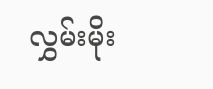လွှမ်းမိုး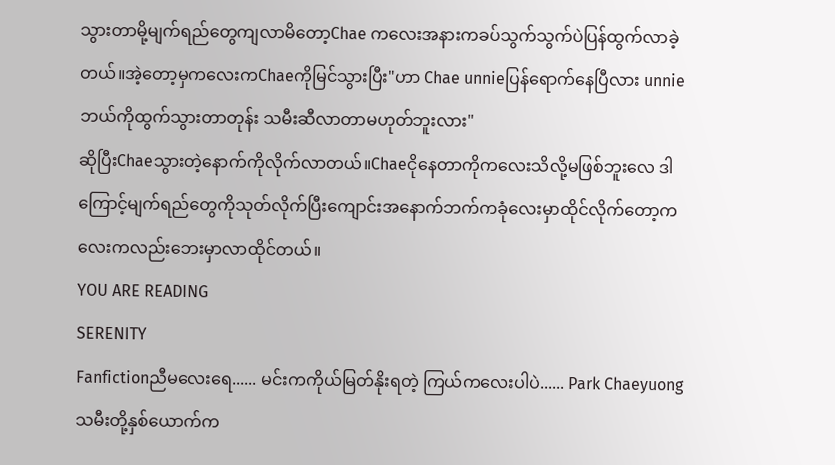သွားတာမို့မျက်ရည်တွေကျလာမိတော့Chae ကလေးအနားကခပ်သွက်သွက်ပဲပြန်ထွက်လာခဲ့တယ်။အဲ့တော့မှကလေးကChaeကိုမြင်သွားပြီး"ဟာ Chae unnieပြန်ရောက်နေပြီလား unnieဘယ်ကိုထွက်သွားတာတုန်း သမီးဆီလာတာမဟုတ်ဘူးလား"
ဆိုပြီးChaeသွားတဲ့နောက်ကိုလိုက်လာတယ်။Chaeငိုနေတာကိုကလေးသိလို့မဖြစ်ဘူးလေ ဒါကြောင့်မျက်ရည်တွေကိုသုတ်လိုက်ပြီးကျောင်းအနောက်ဘက်ကခုံလေးမှာထိုင်လိုက်တော့ကလေးကလည်းဘေးမှာလာထိုင်တယ်။
YOU ARE READING
SERENITY
Fanfictionညီမလေးရေ...... မင်းကကိုယ်မြတ်နိုးရတဲ့ ကြယ်ကလေးပါပဲ...... Park Chaeyuong သမီးတို့နှစ်ယောက်က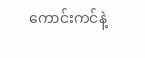ကောင်းကင်နဲ့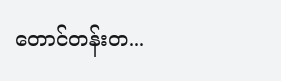တောင်တန်းတ...